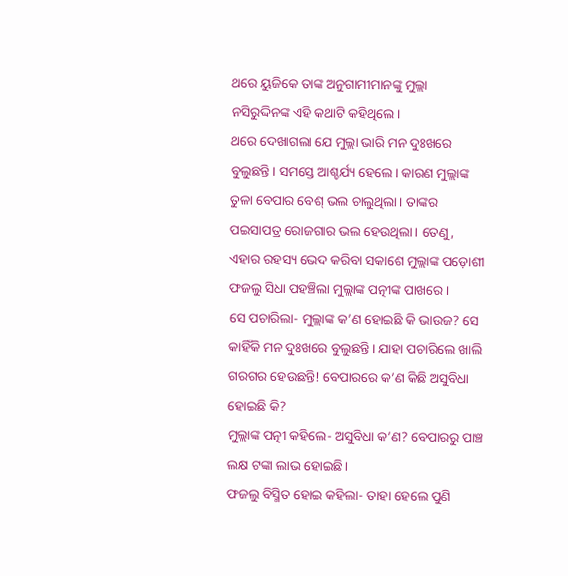ଥରେ ୟୁଜିକେ ତାଙ୍କ ଅନୁଗାମୀମାନଙ୍କୁ ମୁଲ୍ଲା ନସିରୁଦ୍ଦିନଙ୍କ ଏହି କଥାଟି କହିଥିଲେ।
ଥରେ ଦେଖାଗଲା ଯେ ମୁଲ୍ଲା ଭାରି ମନ ଦୁଃଖରେ ବୁଲୁଛନ୍ତି। ସମସ୍ତେ ଆଶ୍ଚର୍ଯ୍ୟ ହେଲେ। କାରଣ ମୁଲ୍ଲାଙ୍କ ତୁଳା ବେପାର ବେଶ୍ ଭଲ ଚାଲୁଥିଲା। ତାଙ୍କର ପଇସାପତ୍ର ରୋଜଗାର ଭଲ ହେଉଥିଲା। ତେଣୁ, ଏହାର ରହସ୍ୟ ଭେଦ କରିବା ସକାଶେ ମୁଲ୍ଲାଙ୍କ ପଡ଼ୋଶୀ ଫଜଲୁ ସିଧା ପହଞ୍ଚିଲା ମୁଲ୍ଲାଙ୍କ ପତ୍ନୀଙ୍କ ପାଖରେ।
ସେ ପଚାରିଲା- ମୁଲ୍ଲାଙ୍କ କ’ଣ ହୋଇଛି କି ଭାଉଜ? ସେ କାହିଁକି ମନ ଦୁଃଖରେ ବୁଲୁଛନ୍ତି। ଯାହା ପଚାରିଲେ ଖାଲି ଗରଗର ହେଉଛନ୍ତି! ବେପାରରେ କ’ଣ କିଛି ଅସୁବିଧା ହୋଇଛି କି?
ମୁଲ୍ଲାଙ୍କ ପତ୍ନୀ କହିଲେ- ଅସୁବିଧା କ’ଣ? ବେପାରରୁ ପାଞ୍ଚ ଲକ୍ଷ ଟଙ୍କା ଲାଭ ହୋଇଛି।
ଫଜଲୁ ବିସ୍ମିତ ହୋଇ କହିଲା- ତାହା ହେଲେ ପୁଣି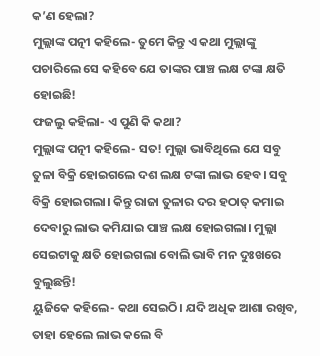କ’ଣ ହେଲା?
ମୁଲ୍ଲାଙ୍କ ପତ୍ନୀ କହିଲେ- ତୁମେ କିନ୍ତୁ ଏ କଥା ମୁଲ୍ଲାଙ୍କୁ ପଚାରିଲେ ସେ କହିବେ ଯେ ତାଙ୍କର ପାଞ୍ଚ ଲକ୍ଷ ଟଙ୍କା କ୍ଷତି ହୋଇଛି!
ଫଜଲୁ କହିଲା- ଏ ପୁଣି କି କଥା?
ମୁଲ୍ଲାଙ୍କ ପତ୍ନୀ କହିଲେ- ସତ! ମୁଲ୍ଲା ଭାବିଥିଲେ ଯେ ସବୁ ତୁଳା ବିକ୍ରି ହୋଇଗଲେ ଦଶ ଲକ୍ଷ ଟଙ୍କା ଲାଭ ହେବ। ସବୁ ବିକ୍ରି ହୋଇଗଲା। କିନ୍ତୁ ରାଜା ତୁଳାର ଦର ହଠାତ୍ କମାଇ ଦେବାରୁ ଲାଭ କମିଯାଇ ପାଞ୍ଚ ଲକ୍ଷ ହୋଇଗଲା। ମୁଲ୍ଲା ସେଇଟାକୁ କ୍ଷତି ହୋଇଗଲା ବୋଲି ଭାବି ମନ ଦୁଃଖରେ ବୁଲୁଛନ୍ତି!
ୟୁଜିକେ କହିଲେ- କଥା ସେଇଠି। ଯଦି ଅଧିକ ଆଶା ରଖିବ, ତାହା ହେଲେ ଲାଭ କଲେ ବି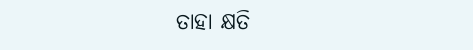ତାହା କ୍ଷତି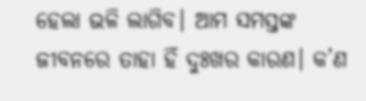ହେଲା ଭଳି ଲାଗିବ। ଆମ ସମସ୍ତଙ୍କ ଜୀବନରେ ତାହା ହିଁ ଦୁଃଖର କାରଣ। କ’ଣ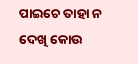ପାଇଚେ ତାହା ନ ଦେଖି କୋଉ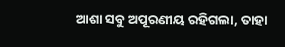ଆଶା ସବୁ ଅପୂରଣୀୟ ରହିଗଲା, ତାହା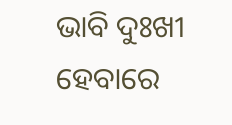ଭାବି ଦୁଃଖୀ ହେବାରେ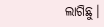ଲାଗିଛୁ।